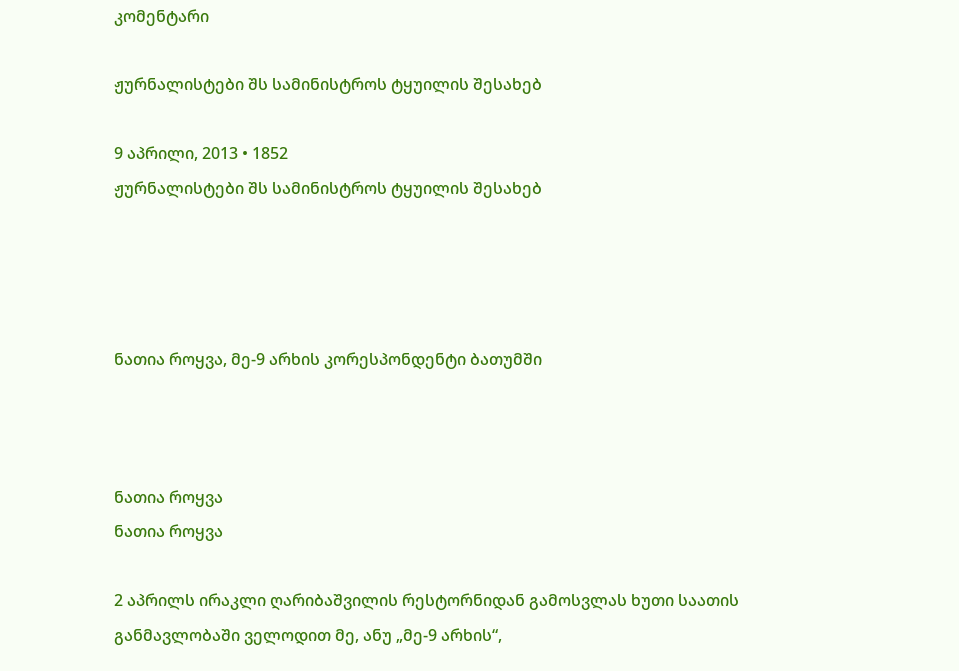კომენტარი

ჟურნალისტები შს სამინისტროს ტყუილის შესახებ

9 აპრილი, 2013 • 1852
ჟურნალისტები შს სამინისტროს ტყუილის შესახებ




ნათია როყვა, მე-9 არხის კორესპონდენტი ბათუმში



ნათია როყვა
ნათია როყვა

2 აპრილს ირაკლი ღარიბაშვილის რესტორნიდან გამოსვლას ხუთი საათის განმავლობაში ველოდით მე, ანუ „მე-9 არხის“,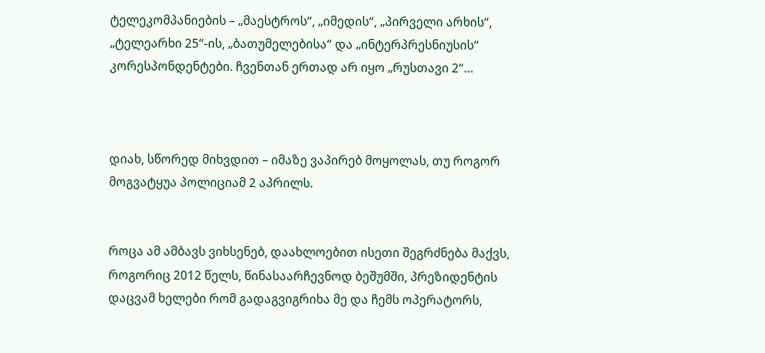ტელეკომპანიების – „მაესტროს“, „იმედის“, „პირველი არხის“, „ტელეარხი 25“-ის, „ბათუმელებისა“ და „ინტერპრესნიუსის“ კორესპონდენტები. ჩვენთან ერთად არ იყო „რუსთავი 2“…



დიახ, სწორედ მიხვდით – იმაზე ვაპირებ მოყოლას, თუ როგორ მოგვატყუა პოლიციამ 2 აპრილს.


როცა ამ ამბავს ვიხსენებ, დაახლოებით ისეთი შეგრძნება მაქვს, როგორიც 2012 წელს, წინასაარჩევნოდ ბეშუმში, პრეზიდენტის დაცვამ ხელები რომ გადაგვიგრიხა მე და ჩემს ოპერატორს,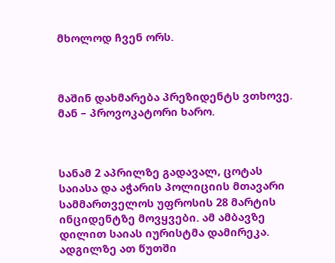მხოლოდ ჩვენ ორს.



მაშინ დახმარება პრეზიდენტს ვთხოვე. მან – პროვოკატორი ხარო.



სანამ 2 აპრილზე გადავალ, ცოტას საიასა და აჭარის პოლიციის მთავარი სამმართველოს უფროსის 28 მარტის ინციდენტზე მოვყვები. ამ ამბავზე დილით საიას იურისტმა დამირეკა. ადგილზე ათ წუთში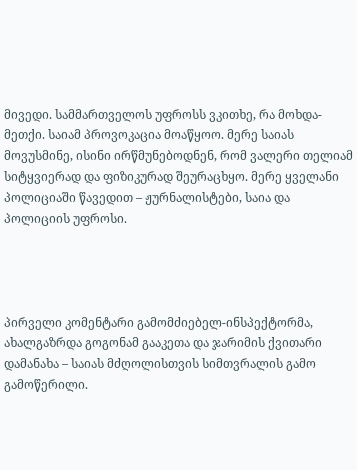მივედი. სამმართველოს უფროსს ვკითხე, რა მოხდა-მეთქი. საიამ პროვოკაცია მოაწყოო. მერე საიას მოვუსმინე, ისინი ირწმუნებოდნენ, რომ ვალერი თელიამ სიტყვიერად და ფიზიკურად შეურაცხყო. მერე ყველანი პოლიციაში წავედით – ჟურნალისტები, საია და პოლიციის უფროსი.




პირველი კომენტარი გამომძიებელ-ინსპექტორმა, ახალგაზრდა გოგონამ გააკეთა და ჯარიმის ქვითარი დამანახა – საიას მძღოლისთვის სიმთვრალის გამო გამოწერილი.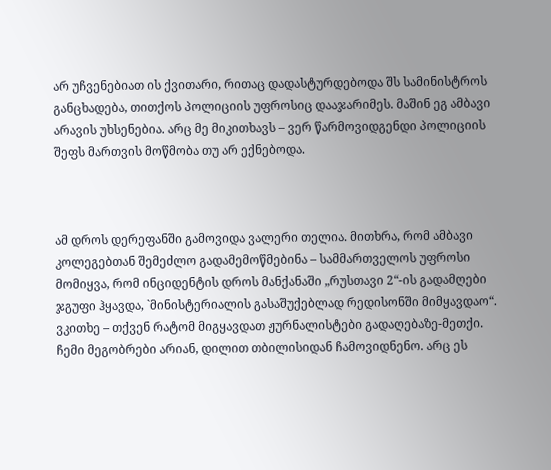არ უჩვენებიათ ის ქვითარი, რითაც დადასტურდებოდა შს სამინისტროს განცხადება, თითქოს პოლიციის უფროსიც დააჯარიმეს. მაშინ ეგ ამბავი არავის უხსენებია. არც მე მიკითხავს – ვერ წარმოვიდგენდი პოლიციის შეფს მართვის მოწმობა თუ არ ექნებოდა.



ამ დროს დერეფანში გამოვიდა ვალერი თელია. მითხრა, რომ ამბავი კოლეგებთან შემეძლო გადამემოწმებინა – სამმართველოს უფროსი მომიყვა, რომ ინციდენტის დროს მანქანაში „რუსთავი 2“-ის გადამღები ჯგუფი ჰყავდა, `მინისტერიალის გასაშუქებლად რედისონში მიმყავდაო“. ვკითხე – თქვენ რატომ მიგყავდათ ჟურნალისტები გადაღებაზე-მეთქი. ჩემი მეგობრები არიან, დილით თბილისიდან ჩამოვიდნენო. არც ეს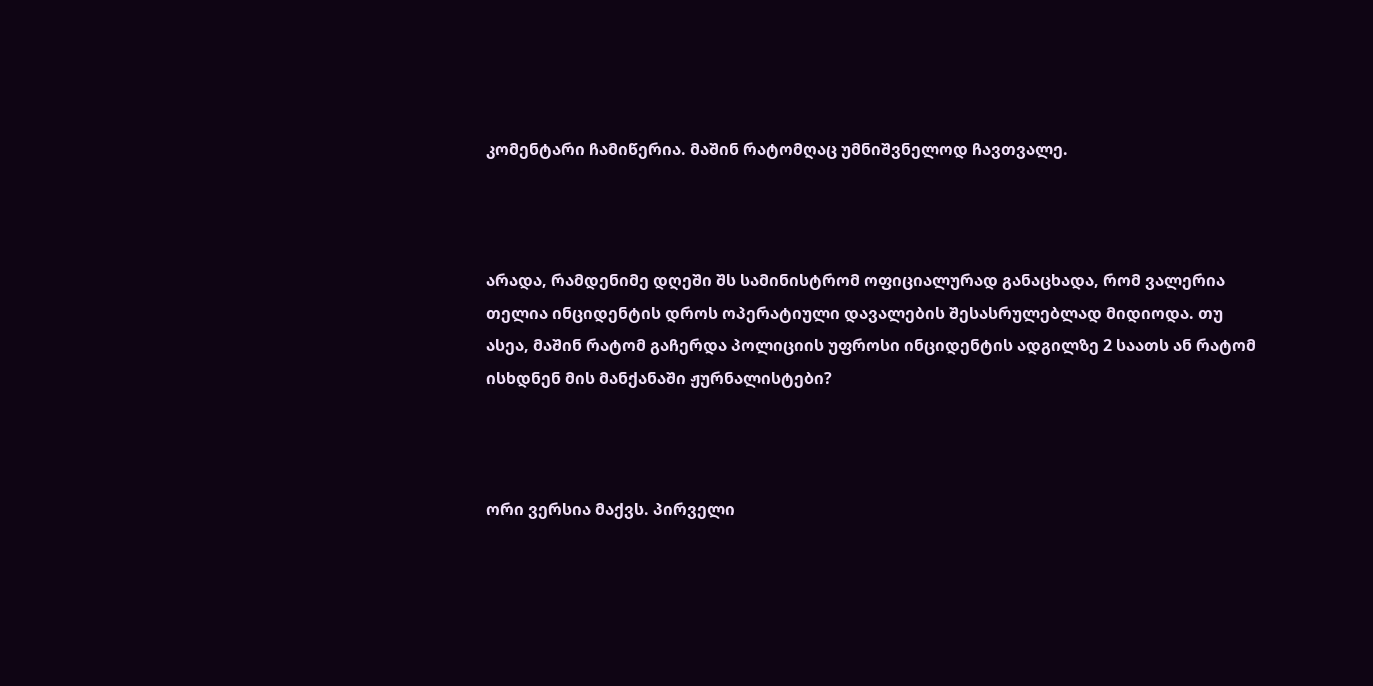კომენტარი ჩამიწერია. მაშინ რატომღაც უმნიშვნელოდ ჩავთვალე.



არადა, რამდენიმე დღეში შს სამინისტრომ ოფიციალურად განაცხადა, რომ ვალერია თელია ინციდენტის დროს ოპერატიული დავალების შესასრულებლად მიდიოდა. თუ ასეა, მაშინ რატომ გაჩერდა პოლიციის უფროსი ინციდენტის ადგილზე 2 საათს ან რატომ ისხდნენ მის მანქანაში ჟურნალისტები?



ორი ვერსია მაქვს. პირველი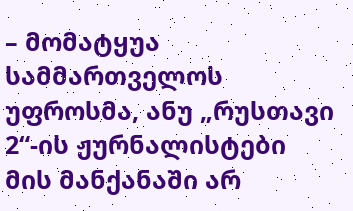– მომატყუა სამმართველოს უფროსმა, ანუ „რუსთავი 2“-ის ჟურნალისტები მის მანქანაში არ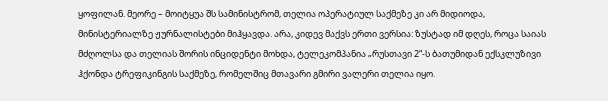ყოფილან. მეორე – მოიტყუა შს სამინისტრომ, თელია ოპერატიულ საქმეზე კი არ მიდიოდა, მინისტერიალზე ჟურნალისტები მიჰყავდა. არა, კიდევ მაქვს ერთი ვერსია: ზუსტად იმ დღეს, როცა საიას მძღოლსა და თელიას შორის ინციდენტი მოხდა, ტელეკომპანია „რუსთავი 2“-ს ბათუმიდან ექსკლუზივი ჰქონდა ტრეფიკინგის საქმეზე, რომელშიც მთავარი გმირი ვალერი თელია იყო.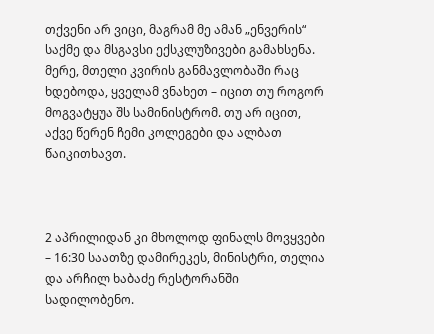თქვენი არ ვიცი, მაგრამ მე ამან „ენვერის“ საქმე და მსგავსი ექსკლუზივები გამახსენა. მერე, მთელი კვირის განმავლობაში რაც ხდებოდა, ყველამ ვნახეთ – იცით თუ როგორ მოგვატყუა შს სამინისტრომ. თუ არ იცით, აქვე წერენ ჩემი კოლეგები და ალბათ წაიკითხავთ.



2 აპრილიდან კი მხოლოდ ფინალს მოვყვები – 16:30 საათზე დამირეკეს, მინისტრი, თელია და არჩილ ხაბაძე რესტორანში სადილობენო.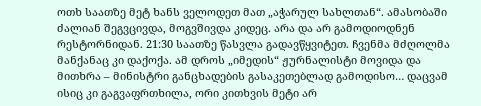ოთხ საათზე მეტ ხანს ველოდეთ მათ „აჭარულ სახლთან“. ამასობაში ძალიან შეგვცივდა, მოგვშივდა კიდეც. არა და არ გამოდიოდნენ რესტორნიდან. 21:30 საათზე წასვლა გადავწყვიტეთ. ჩვენმა მძღოლმა მანქანაც კი დაქოქა. ამ დროს „იმედის“ ჟურნალისტი მოვიდა და მითხრა – მინისტრი განცხადების გასაკეთებლად გამოდისო… დაცვამ ისიც კი გაგვაფრთხილა, ორი კითხვის მეტი არ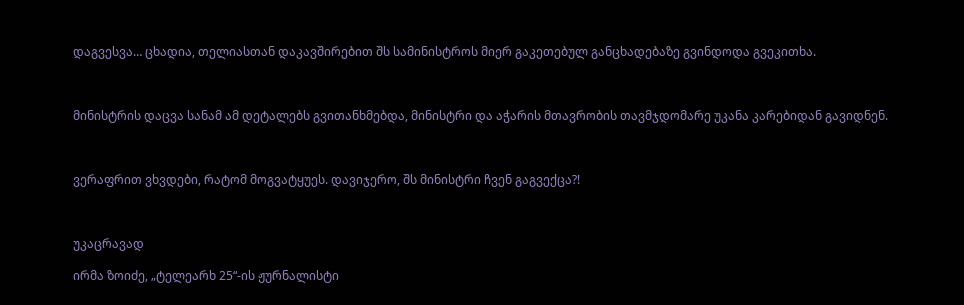დაგვესვა… ცხადია, თელიასთან დაკავშირებით შს სამინისტროს მიერ გაკეთებულ განცხადებაზე გვინდოდა გვეკითხა.



მინისტრის დაცვა სანამ ამ დეტალებს გვითანხმებდა, მინისტრი და აჭარის მთავრობის თავმჯდომარე უკანა კარებიდან გავიდნენ.



ვერაფრით ვხვდები, რატომ მოგვატყუეს. დავიჯერო, შს მინისტრი ჩვენ გაგვექცა?!



უკაცრავად

ირმა ზოიძე, „ტელეარხ 25“-ის ჟურნალისტი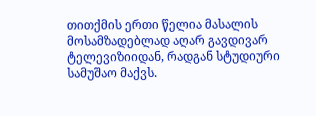თითქმის ერთი წელია მასალის მოსამზადებლად აღარ გავდივარ ტელევიზიიდან, რადგან სტუდიური სამუშაო მაქვს.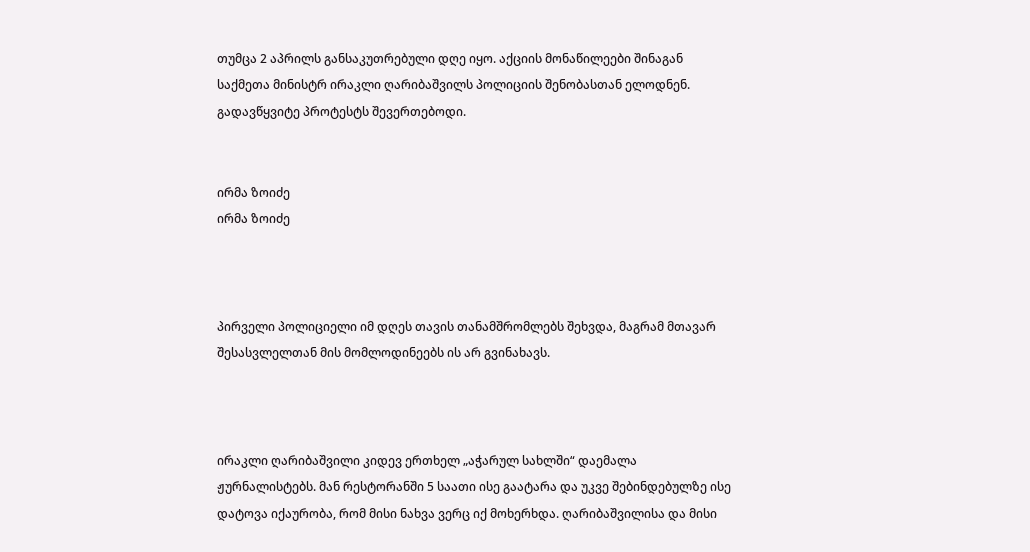თუმცა 2 აპრილს განსაკუთრებული დღე იყო. აქციის მონაწილეები შინაგან საქმეთა მინისტრ ირაკლი ღარიბაშვილს პოლიციის შენობასთან ელოდნენ. გადავწყვიტე პროტესტს შევერთებოდი.


ირმა ზოიძე
ირმა ზოიძე



პირველი პოლიციელი იმ დღეს თავის თანამშრომლებს შეხვდა, მაგრამ მთავარ შესასვლელთან მის მომლოდინეებს ის არ გვინახავს.



ირაკლი ღარიბაშვილი კიდევ ერთხელ „აჭარულ სახლში“ დაემალა ჟურნალისტებს. მან რესტორანში 5 საათი ისე გაატარა და უკვე შებინდებულზე ისე დატოვა იქაურობა, რომ მისი ნახვა ვერც იქ მოხერხდა. ღარიბაშვილისა და მისი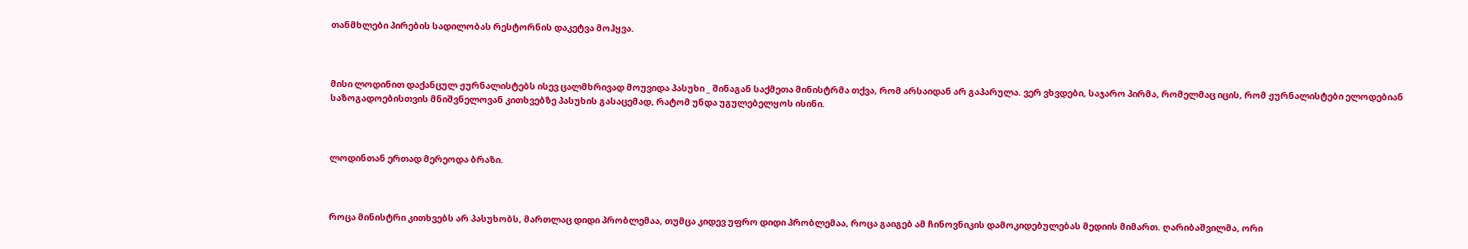თანმხლები პირების სადილობას რესტორნის დაკეტვა მოჰყვა.



მისი ლოდინით დაქანცულ ჟურნალისტებს ისევ ცალმხრივად მოუვიდა პასუხი _ შინაგან საქმეთა მინისტრმა თქვა, რომ არსაიდან არ გაპარულა. ვერ ვხვდები, საჯარო პირმა, რომელმაც იცის, რომ ჟურნალისტები ელოდებიან საზოგადოებისთვის მნიშვნელოვან კითხვებზე პასუხის გასაცემად, რატომ უნდა უგულებელყოს ისინი.



ლოდინთან ერთად მერეოდა ბრაზი.



როცა მინისტრი კითხვებს არ პასუხობს, მართლაც დიდი პრობლემაა, თუმცა კიდევ უფრო დიდი პრობლემაა, როცა გაიგებ ამ ჩინოვნიკის დამოკიდებულებას მედიის მიმართ. ღარიბაშვილმა, ორი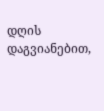დღის დაგვიანებით,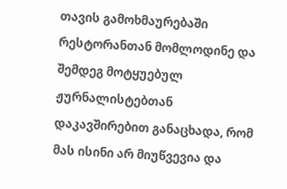თავის გამოხმაურებაში რესტორანთან მომლოდინე და შემდეგ მოტყუებულ ჟურნალისტებთან დაკავშირებით განაცხადა, რომ მას ისინი არ მიუწვევია და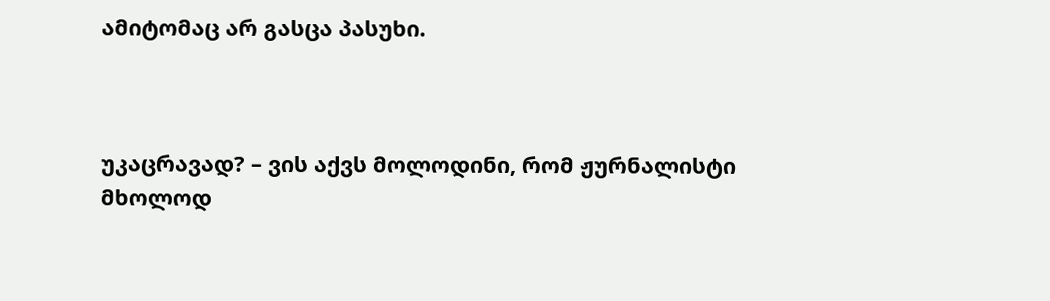ამიტომაც არ გასცა პასუხი.



უკაცრავად? – ვის აქვს მოლოდინი, რომ ჟურნალისტი მხოლოდ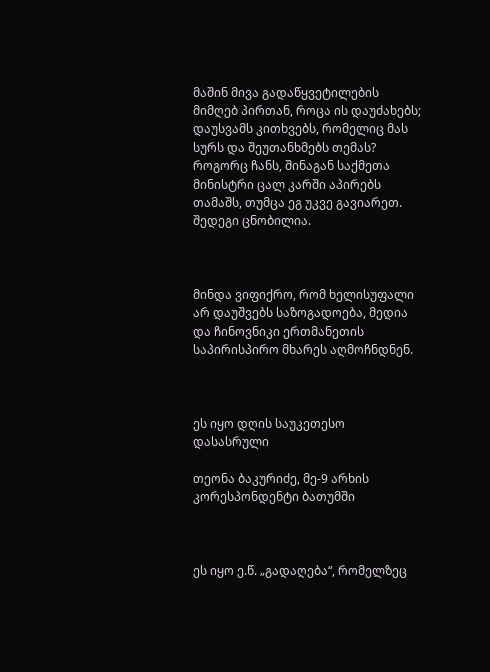მაშინ მივა გადაწყვეტილების მიმღებ პირთან, როცა ის დაუძახებს; დაუსვამს კითხვებს, რომელიც მას სურს და შეუთანხმებს თემას? როგორც ჩანს, შინაგან საქმეთა მინისტრი ცალ კარში აპირებს თამაშს, თუმცა ეგ უკვე გავიარეთ. შედეგი ცნობილია.



მინდა ვიფიქრო, რომ ხელისუფალი არ დაუშვებს საზოგადოება, მედია და ჩინოვნიკი ერთმანეთის საპირისპირო მხარეს აღმოჩნდნენ.



ეს იყო დღის საუკეთესო დასასრული

თეონა ბაკურიძე, მე-9 არხის კორესპონდენტი ბათუმში



ეს იყო ე.წ. „გადაღება“, რომელზეც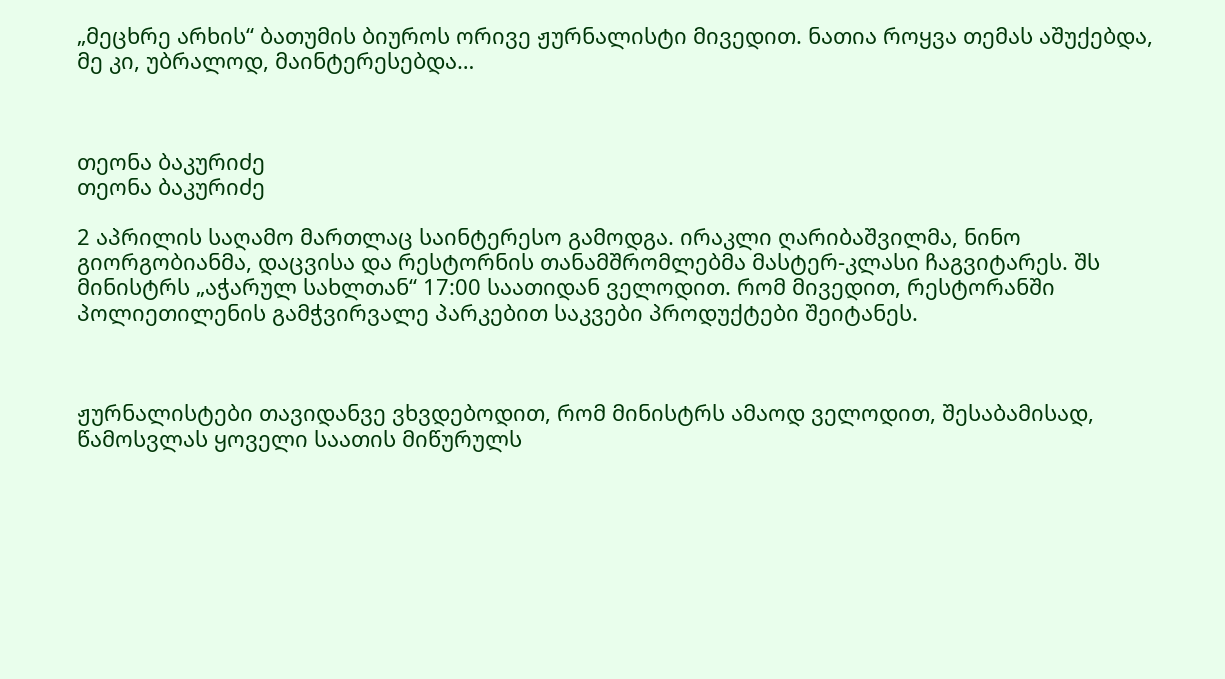„მეცხრე არხის“ ბათუმის ბიუროს ორივე ჟურნალისტი მივედით. ნათია როყვა თემას აშუქებდა, მე კი, უბრალოდ, მაინტერესებდა…



თეონა ბაკურიძე
თეონა ბაკურიძე

2 აპრილის საღამო მართლაც საინტერესო გამოდგა. ირაკლი ღარიბაშვილმა, ნინო გიორგობიანმა, დაცვისა და რესტორნის თანამშრომლებმა მასტერ-კლასი ჩაგვიტარეს. შს მინისტრს „აჭარულ სახლთან“ 17:00 საათიდან ველოდით. რომ მივედით, რესტორანში პოლიეთილენის გამჭვირვალე პარკებით საკვები პროდუქტები შეიტანეს.



ჟურნალისტები თავიდანვე ვხვდებოდით, რომ მინისტრს ამაოდ ველოდით, შესაბამისად, წამოსვლას ყოველი საათის მიწურულს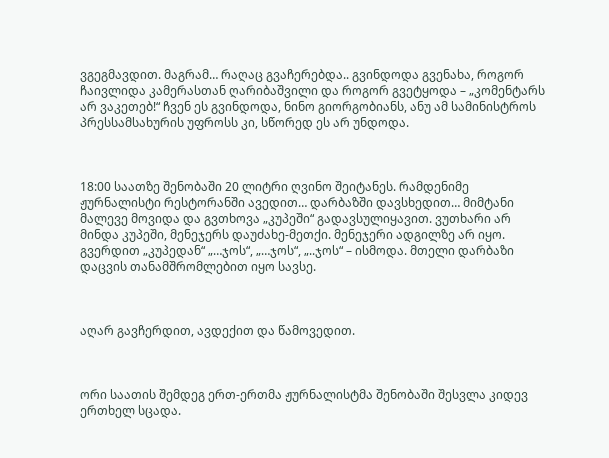ვგეგმავდით. მაგრამ… რაღაც გვაჩერებდა.. გვინდოდა გვენახა, როგორ ჩაივლიდა კამერასთან ღარიბაშვილი და როგორ გვეტყოდა – „კომენტარს არ ვაკეთებ!“ ჩვენ ეს გვინდოდა, ნინო გიორგობიანს, ანუ ამ სამინისტროს პრესსამსახურის უფროსს კი, სწორედ ეს არ უნდოდა.



18:00 საათზე შენობაში 20 ლიტრი ღვინო შეიტანეს. რამდენიმე ჟურნალისტი რესტორანში ავედით… დარბაზში დავსხედით… მიმტანი მალევე მოვიდა და გვთხოვა „კუპეში“ გადავსულიყავით. ვუთხარი არ მინდა კუპეში, მენეჯერს დაუძახე-მეთქი. მენეჯერი ადგილზე არ იყო. გვერდით „კუპედან“ „…ჯოს“, „…ჯოს“, „..ჯოს“ – ისმოდა. მთელი დარბაზი დაცვის თანამშრომლებით იყო სავსე.



აღარ გავჩერდით, ავდექით და წამოვედით.



ორი საათის შემდეგ ერთ-ერთმა ჟურნალისტმა შენობაში შესვლა კიდევ ერთხელ სცადა.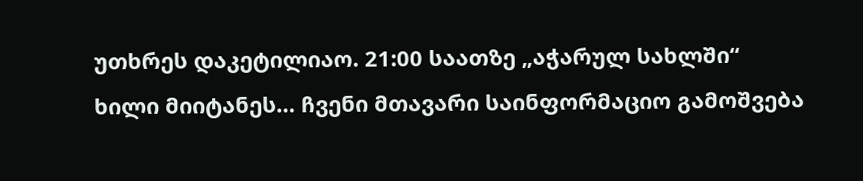უთხრეს დაკეტილიაო. 21:00 საათზე „აჭარულ სახლში“ ხილი მიიტანეს… ჩვენი მთავარი საინფორმაციო გამოშვება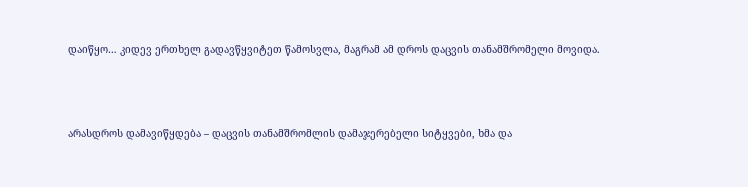დაიწყო… კიდევ ერთხელ გადავწყვიტეთ წამოსვლა, მაგრამ ამ დროს დაცვის თანამშრომელი მოვიდა.



არასდროს დამავიწყდება – დაცვის თანამშრომლის დამაჯერებელი სიტყვები, ხმა და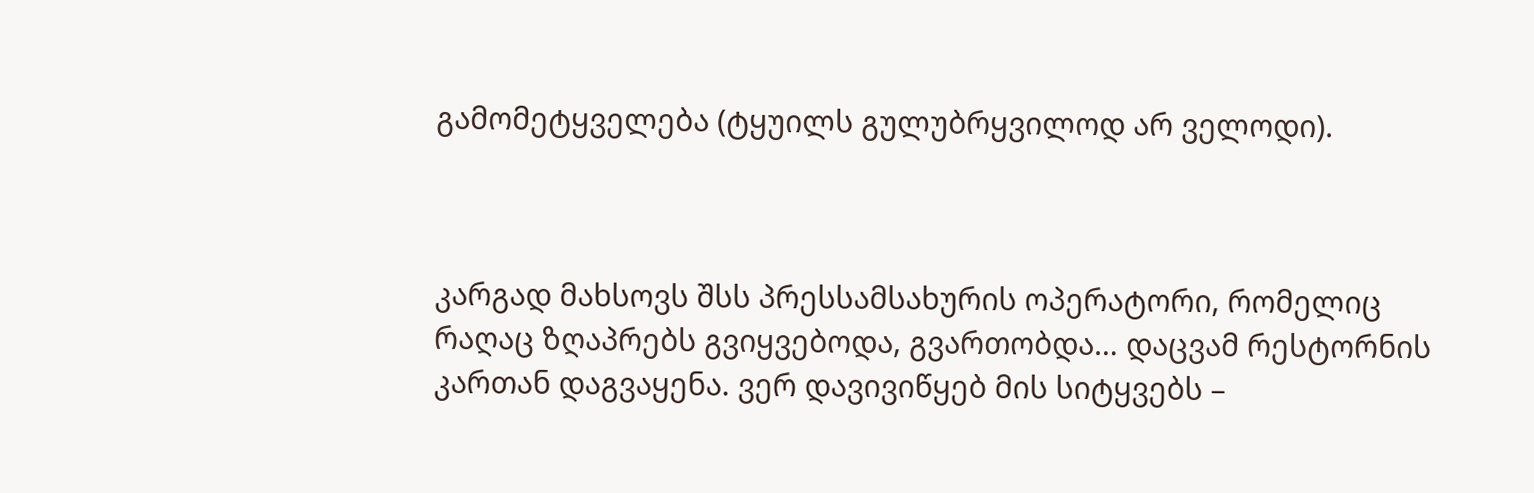გამომეტყველება (ტყუილს გულუბრყვილოდ არ ველოდი).



კარგად მახსოვს შსს პრესსამსახურის ოპერატორი, რომელიც რაღაც ზღაპრებს გვიყვებოდა, გვართობდა… დაცვამ რესტორნის კართან დაგვაყენა. ვერ დავივიწყებ მის სიტყვებს –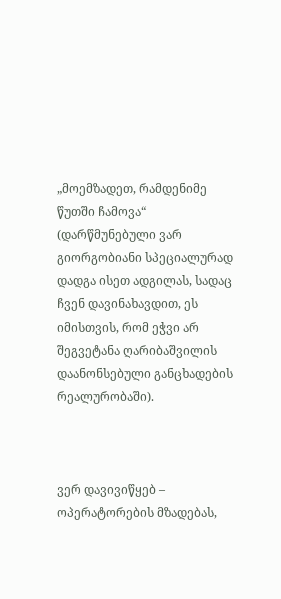„მოემზადეთ, რამდენიმე წუთში ჩამოვა“ (დარწმუნებული ვარ გიორგობიანი სპეციალურად დადგა ისეთ ადგილას, სადაც ჩვენ დავინახავდით, ეს იმისთვის, რომ ეჭვი არ შეგვეტანა ღარიბაშვილის დაანონსებული განცხადების რეალურობაში).



ვერ დავივიწყებ – ოპერატორების მზადებას,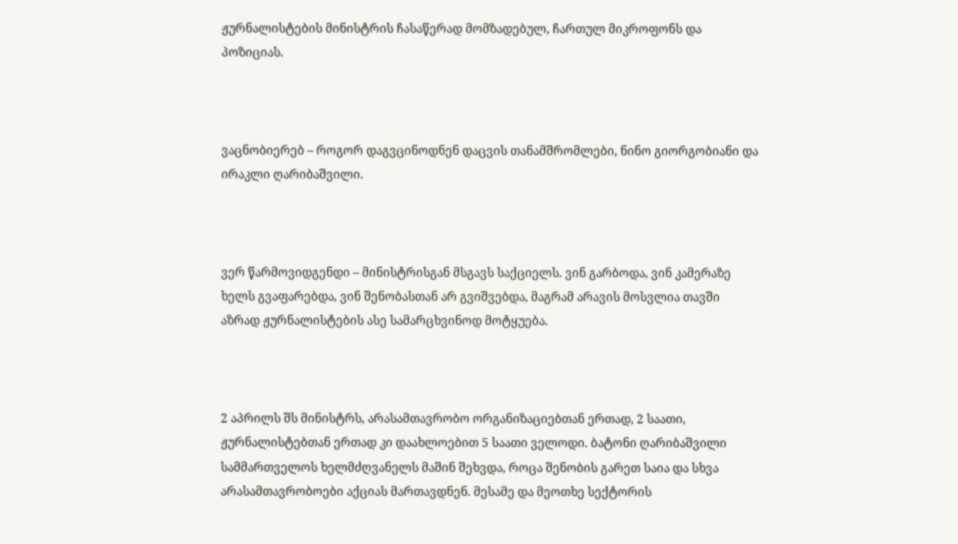ჟურნალისტების მინისტრის ჩასაწერად მომზადებულ, ჩართულ მიკროფონს და პოზიციას.



ვაცნობიერებ – როგორ დაგვცინოდნენ დაცვის თანამშრომლები, ნინო გიორგობიანი და ირაკლი ღარიბაშვილი.



ვერ წარმოვიდგენდი – მინისტრისგან მსგავს საქციელს. ვინ გარბოდა, ვინ კამერაზე ხელს გვაფარებდა, ვინ შენობასთან არ გვიშვებდა, მაგრამ არავის მოსვლია თავში აზრად ჟურნალისტების ასე სამარცხვინოდ მოტყუება.



2 აპრილს შს მინისტრს, არასამთავრობო ორგანიზაციებთან ერთად, 2 საათი, ჟურნალისტებთან ერთად კი დაახლოებით 5 საათი ველოდი. ბატონი ღარიბაშვილი სამმართველოს ხელმძღვანელს მაშინ შეხვდა, როცა შენობის გარეთ საია და სხვა არასამთავრობოები აქციას მართავდნენ. მესამე და მეოთხე სექტორის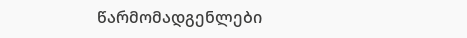წარმომადგენლები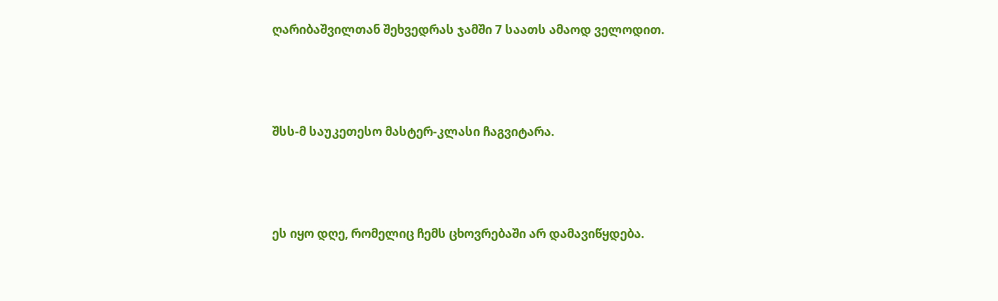ღარიბაშვილთან შეხვედრას ჯამში 7 საათს ამაოდ ველოდით.



შსს-მ საუკეთესო მასტერ-კლასი ჩაგვიტარა.



ეს იყო დღე, რომელიც ჩემს ცხოვრებაში არ დამავიწყდება.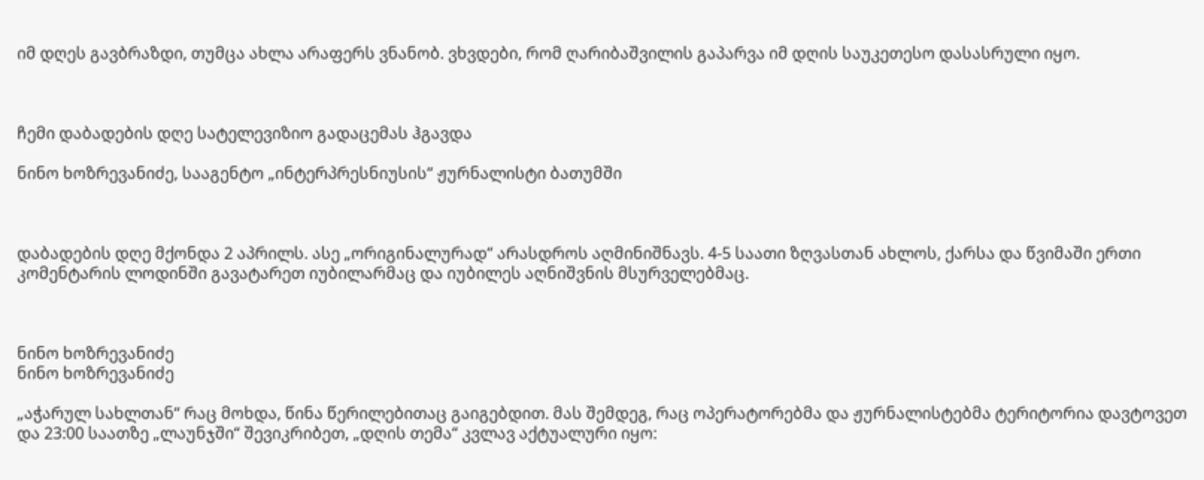იმ დღეს გავბრაზდი, თუმცა ახლა არაფერს ვნანობ. ვხვდები, რომ ღარიბაშვილის გაპარვა იმ დღის საუკეთესო დასასრული იყო.



ჩემი დაბადების დღე სატელევიზიო გადაცემას ჰგავდა

ნინო ხოზრევანიძე, სააგენტო „ინტერპრესნიუსის“ ჟურნალისტი ბათუმში



დაბადების დღე მქონდა 2 აპრილს. ასე „ორიგინალურად“ არასდროს აღმინიშნავს. 4-5 საათი ზღვასთან ახლოს, ქარსა და წვიმაში ერთი კომენტარის ლოდინში გავატარეთ იუბილარმაც და იუბილეს აღნიშვნის მსურველებმაც.



ნინო ხოზრევანიძე
ნინო ხოზრევანიძე

„აჭარულ სახლთან“ რაც მოხდა, წინა წერილებითაც გაიგებდით. მას შემდეგ, რაც ოპერატორებმა და ჟურნალისტებმა ტერიტორია დავტოვეთ და 23:00 საათზე „ლაუნჯში“ შევიკრიბეთ, „დღის თემა“ კვლავ აქტუალური იყო: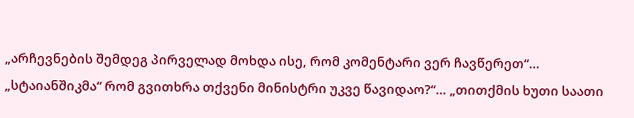„არჩევნების შემდეგ პირველად მოხდა ისე, რომ კომენტარი ვერ ჩავწერეთ“… „სტაიანშიკმა“ რომ გვითხრა თქვენი მინისტრი უკვე წავიდაო?“… „თითქმის ხუთი საათი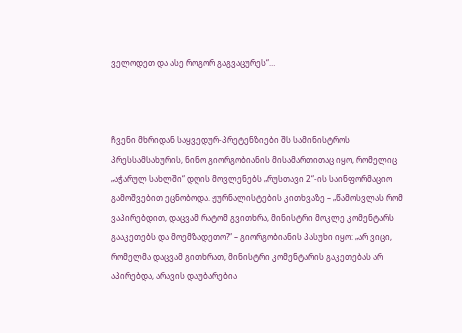ველოდეთ და ასე როგორ გაგვაცურეს“…



ჩვენი მხრიდან საყვედურ-პრეტენზიები შს სამინისტროს პრესსამსახურის, ნინო გიორგობიანის მისამართითაც იყო, რომელიც „აჭარულ სახლში“ დღის მოვლენებს „რუსთავი 2“-ის საინფორმაციო გამოშვებით ეცნობოდა. ჟურნალისტების კითხვაზე – „წამოსვლას რომ ვაპირებდით, დაცვამ რატომ გვითხრა, მინისტრი მოკლე კომენტარს გააკეთებს და მოემზადეთო?“ – გიორგობიანის პასუხი იყო: „არ ვიცი, რომელმა დაცვამ გითხრათ, მინისტრი კომენტარის გაკეთებას არ აპირებდა, არავის დაუბარებია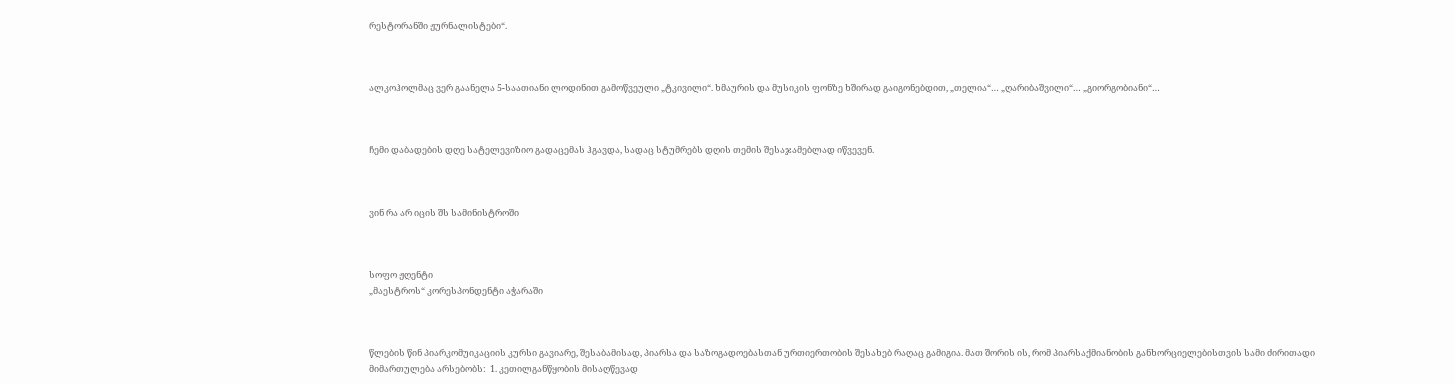რესტორანში ჟურნალისტები“.



ალკოჰოლმაც ვერ გაანელა 5-საათიანი ლოდინით გამოწვეული „ტკივილი“. ხმაურის და მუსიკის ფონზე ხშირად გაიგონებდით, „თელია“… „ღარიბაშვილი“… „გიორგობიანი“…



ჩემი დაბადების დღე სატელევიზიო გადაცემას ჰგავდა, სადაც სტუმრებს დღის თემის შესაჯამებლად იწვევენ.



ვინ რა არ იცის შს სამინისტროში



სოფო ჟღენტი
„მაესტროს“ კორესპონდენტი აჭარაში



წლების წინ პიარკომუიკაციის კურსი გავიარე, შესაბამისად, პიარსა და საზოგადოებასთან ურთიერთობის შესახებ რაღაც გამიგია. მათ შორის ის, რომ პიარსაქმიანობის განხორციელებისთვის სამი ძირითადი მიმართულება არსებობს:  1. კეთილგანწყობის მისაღწევად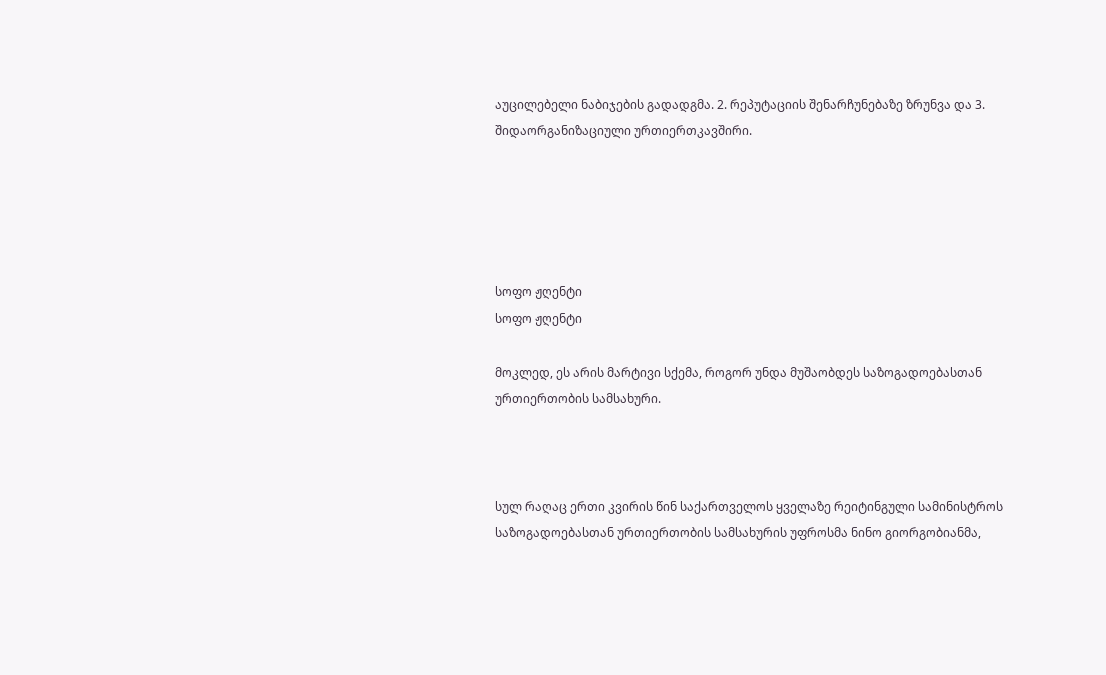აუცილებელი ნაბიჯების გადადგმა. 2. რეპუტაციის შენარჩუნებაზე ზრუნვა და 3. შიდაორგანიზაციული ურთიერთკავშირი.





სოფო ჟღენტი
სოფო ჟღენტი

მოკლედ, ეს არის მარტივი სქემა, როგორ უნდა მუშაობდეს საზოგადოებასთან ურთიერთობის სამსახური.



სულ რაღაც ერთი კვირის წინ საქართველოს ყველაზე რეიტინგული სამინისტროს საზოგადოებასთან ურთიერთობის სამსახურის უფროსმა ნინო გიორგობიანმა,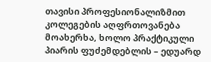თავისი პროფესიონალიზმით კოლეგების აღფრთოვანება მოახერხა, ხოლო პრაქტიკული პიარის ფუძემდებლის – ედუარდ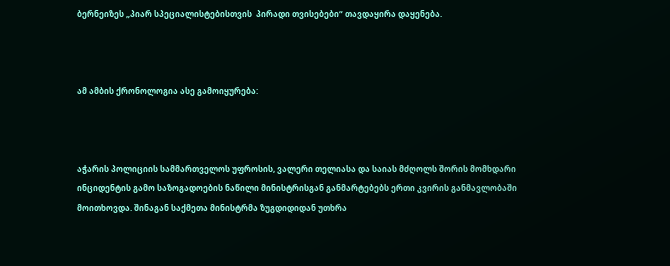ბერნეიზეს „პიარ სპეციალისტებისთვის  პირადი თვისებები“ თავდაყირა დაყენება.



ამ ამბის ქრონოლოგია ასე გამოიყურება:



აჭარის პოლიციის სამმართველოს უფროსის, ვალერი თელიასა და საიას მძღოლს შორის მომხდარი ინციდენტის გამო საზოგადოების ნაწილი მინისტრისგან განმარტებებს ერთი კვირის განმავლობაში მოითხოვდა. შინაგან საქმეთა მინისტრმა ზუგდიდიდან უთხრა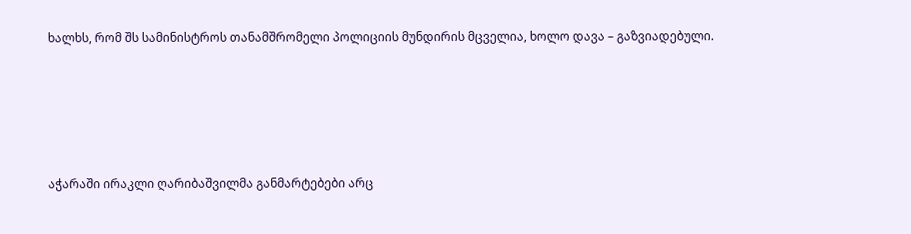ხალხს, რომ შს სამინისტროს თანამშრომელი პოლიციის მუნდირის მცველია, ხოლო დავა – გაზვიადებული.





აჭარაში ირაკლი ღარიბაშვილმა განმარტებები არც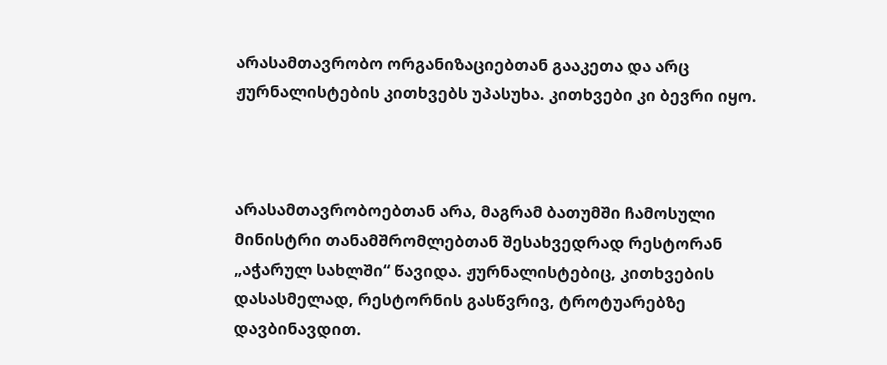არასამთავრობო ორგანიზაციებთან გააკეთა და არც ჟურნალისტების კითხვებს უპასუხა. კითხვები კი ბევრი იყო.



არასამთავრობოებთან არა, მაგრამ ბათუმში ჩამოსული მინისტრი თანამშრომლებთან შესახვედრად რესტორან „აჭარულ სახლში“ წავიდა. ჟურნალისტებიც, კითხვების დასასმელად, რესტორნის გასწვრივ, ტროტუარებზე დავბინავდით.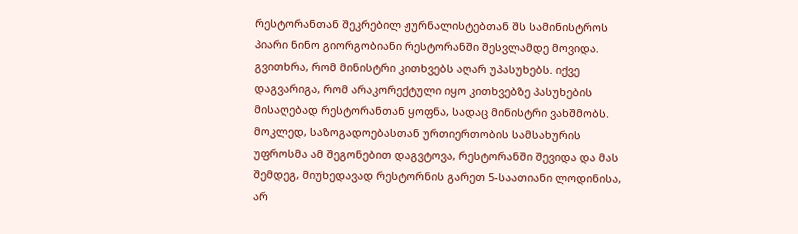რესტორანთან შეკრებილ ჟურნალისტებთან შს სამინისტროს პიარი ნინო გიორგობიანი რესტორანში შესვლამდე მოვიდა. გვითხრა, რომ მინისტრი კითხვებს აღარ უპასუხებს. იქვე დაგვარიგა, რომ არაკორექტული იყო კითხვებზე პასუხების მისაღებად რესტორანთან ყოფნა, სადაც მინისტრი ვახშმობს. მოკლედ, საზოგადოებასთან ურთიერთობის სამსახურის უფროსმა ამ შეგონებით დაგვტოვა, რესტორანში შევიდა და მას შემდეგ, მიუხედავად რესტორნის გარეთ 5-საათიანი ლოდინისა, არ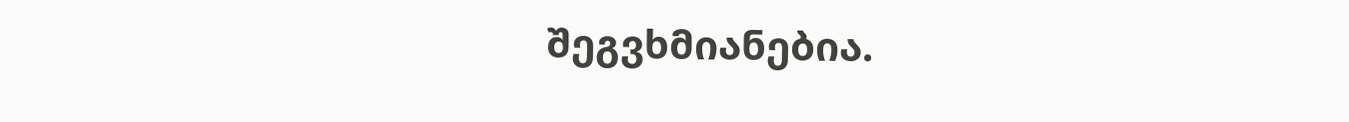შეგვხმიანებია.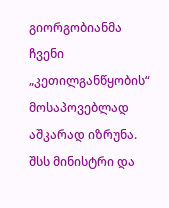გიორგობიანმა ჩვენი „კეთილგანწყობის“ მოსაპოვებლად აშკარად იზრუნა. შსს მინისტრი და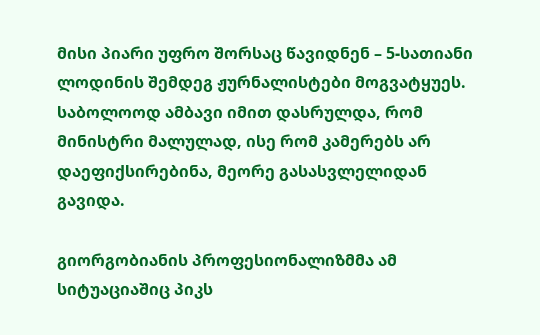მისი პიარი უფრო შორსაც წავიდნენ – 5-სათიანი ლოდინის შემდეგ ჟურნალისტები მოგვატყუეს. საბოლოოდ ამბავი იმით დასრულდა, რომ მინისტრი მალულად, ისე რომ კამერებს არ დაეფიქსირებინა, მეორე გასასვლელიდან გავიდა.

გიორგობიანის პროფესიონალიზმმა ამ სიტუაციაშიც პიკს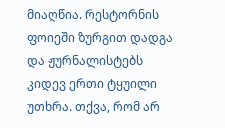მიაღწია. რესტორნის ფოიეში ზურგით დადგა და ჟურნალისტებს კიდევ ერთი ტყუილი უთხრა. თქვა, რომ არ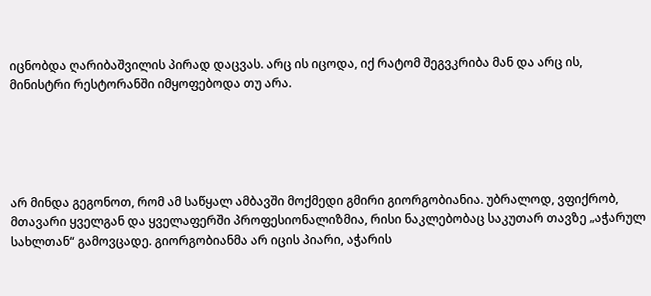იცნობდა ღარიბაშვილის პირად დაცვას. არც ის იცოდა, იქ რატომ შეგვკრიბა მან და არც ის, მინისტრი რესტორანში იმყოფებოდა თუ არა.





არ მინდა გეგონოთ, რომ ამ საწყალ ამბავში მოქმედი გმირი გიორგობიანია. უბრალოდ, ვფიქრობ, მთავარი ყველგან და ყველაფერში პროფესიონალიზმია, რისი ნაკლებობაც საკუთარ თავზე „აჭარულ სახლთან“ გამოვცადე. გიორგობიანმა არ იცის პიარი, აჭარის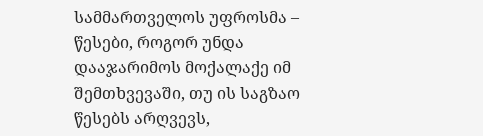სამმართველოს უფროსმა – წესები, როგორ უნდა დააჯარიმოს მოქალაქე იმ შემთხვევაში, თუ ის საგზაო წესებს არღვევს,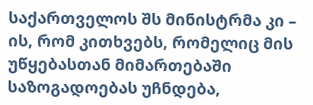საქართველოს შს მინისტრმა კი – ის, რომ კითხვებს, რომელიც მის უწყებასთან მიმართებაში საზოგადოებას უჩნდება,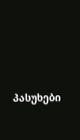პასუხები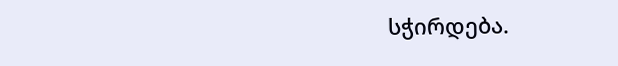სჭირდება.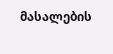მასალების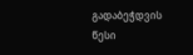გადაბეჭდვის წესი